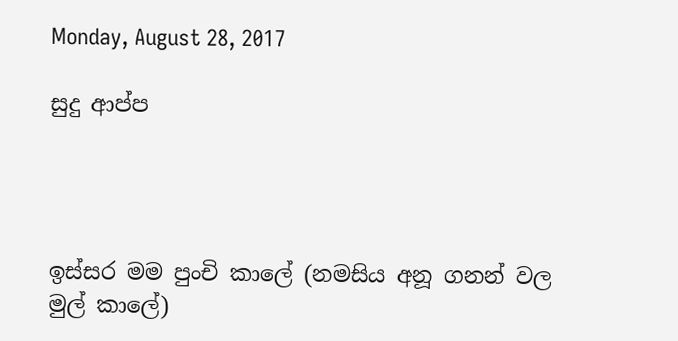Monday, August 28, 2017

සුදු ආප්ප




ඉස්සර මම පුංචි කාලේ (නමසිය අනූ ගනන් වල මුල් කාලේ)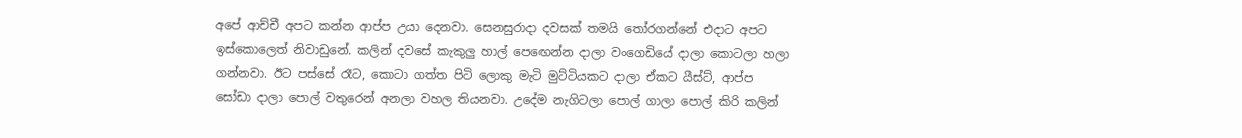අපේ ආච්චී අපට කන්න ආප්ප උයා දෙනවා. සෙනසුරාදා දවසක් තමයි තෝරගන්නේ එදාට අපට ඉස්කොලෙත් නිවාඩුනේ. කලින් දවසේ කැකුලු හාල් පෙඟෙන්න දාලා වංගෙඩියේ දාලා කොටලා හලා ගන්නවා. ඊට පස්සේ රෑට, කොටා ගත්ත පිටි ලොකු මැටි මුට්ටියකට දාලා ඒකට යීස්ට්, ආප්ප සෝඩා දාලා පොල් වතුරෙන් අනලා වහල තියනවා. උදේම නැගිටලා පොල් ගාලා පොල් කිරි කලින්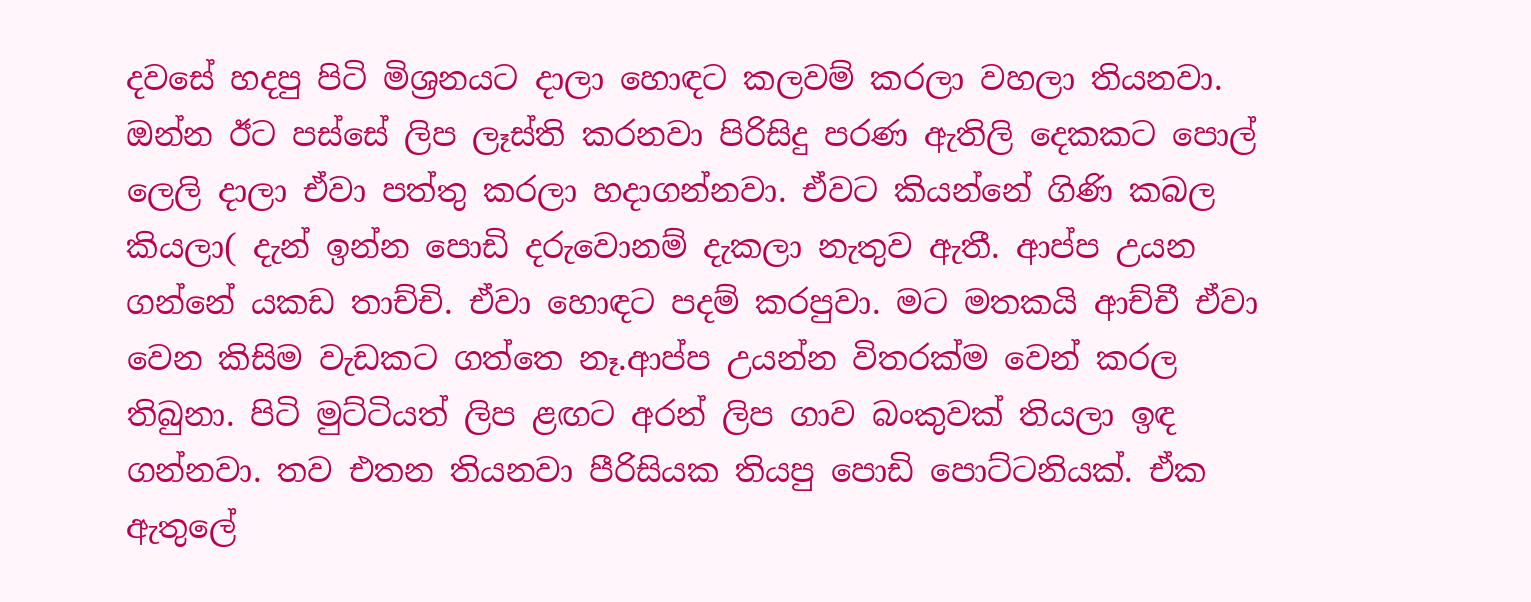දවසේ හදපු පිටි මිශ්‍රනයට දාලා හොඳට කලවම් කරලා වහලා තියනවා. ඔන්න ඊට පස්සේ ලිප ලෑස්ති කරනවා පිරිසිදු පරණ ඇතිලි දෙකකට පොල් ලෙලි දාලා ඒවා පත්තු කරලා හදාගන්නවා. ඒවට කියන්නේ ගිණි කබල කියලා( දැන් ඉන්න පොඩි දරුවොනම් දැකලා නැතුව ඇතී. ආප්ප උයන ගන්නේ යකඩ තාච්චි. ඒවා හොඳට පදම් කරපුවා. මට මතකයි ආච්චී ඒවා වෙන කිසිම වැඩකට ගත්තෙ නෑ.ආප්ප උයන්න විතරක්ම වෙන් කරල තිබුනා. පිටි මුට්ටියත් ලිප ළඟට අරන් ලිප ගාව බංකුවක් තියලා ඉඳ ගන්නවා. තව එතන තියනවා පීරිසියක තියපු පොඩි පොට්ටනියක්. ඒක ඇතුලේ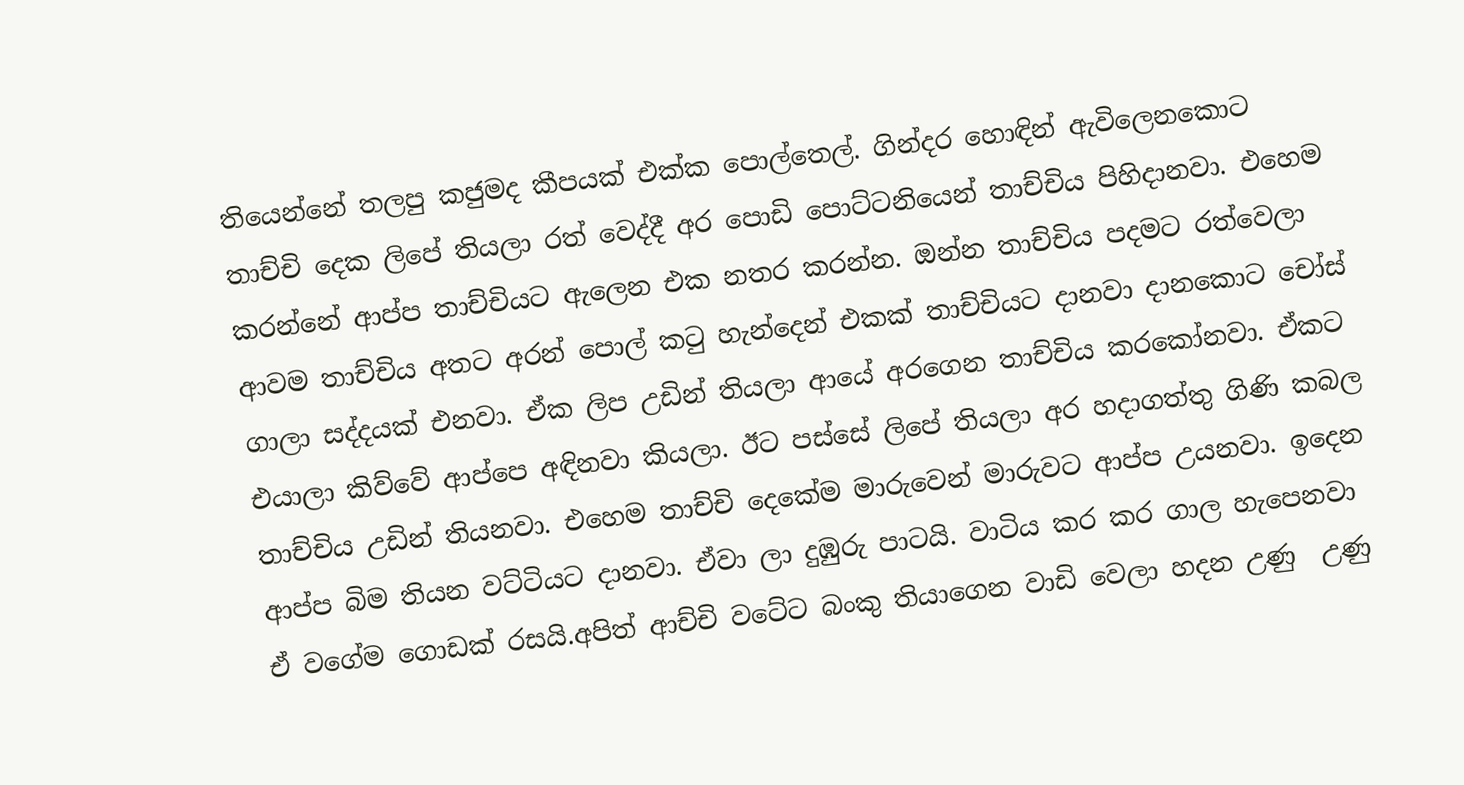තියෙන්නේ තලපු කජුමද කීපයක් එක්ක පොල්තෙල්. ගින්දර හොඳින් ඇවිලෙනකොට තාච්චි දෙක ලිපේ තියලා රත් වෙද්දී අර පොඩි පොට්ටනියෙන් තාච්චිය පිහිදානවා. එහෙම කරන්නේ ආප්ප තාච්චියට ඇලෙන එක නතර කරන්න. ඔන්න තාච්චිය පදමට රත්වෙලා ආවම තාච්චිය අතට අරන් පොල් කටු හැන්දෙන් එකක් තාච්චියට දානවා දානකොට චෝස් ගාලා සද්දයක් එනවා. ඒක ලිප උඩින් තියලා ආයේ අරගෙන තාච්චිය කරකෝනවා. ඒකට එයාලා කිව්වේ ආප්පෙ අඳිනවා කියලා. ඊට පස්සේ ලිපේ තියලා අර හදාගත්තු ගිණි කබල තාච්චිය උඩින් තියනවා. එහෙම තාච්චි දෙකේම මාරුවෙන් මාරුවට ආප්ප උයනවා. ඉදෙන ආප්ප බිම තියන වට්ටියට දානවා. ඒවා ලා දුඹුරු පාටයි. වාටිය කර කර ගාල හැපෙනවා ඒ වගේම ගොඩක් රසයි.අපිත් ආච්චි වටේට බංකු තියාගෙන වාඩි වෙලා හදන උණු  උණු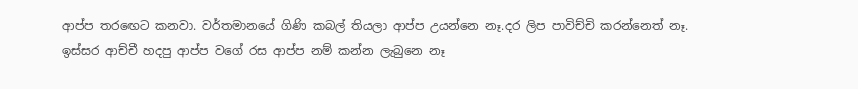ආප්ප තරඟෙට කනවා. වර්තමානයේ ගිණි කබල් තියලා ආප්ප උයන්නෙ නෑ.දර ලිප පාවිච්චි කරන්නෙත් නෑ. ඉස්සර ආච්චී හදපු ආප්ප වගේ රස ආප්ප නම් කන්න ලැබුනෙ නෑ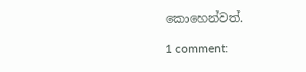කොහෙන්වත්.

1 comment: